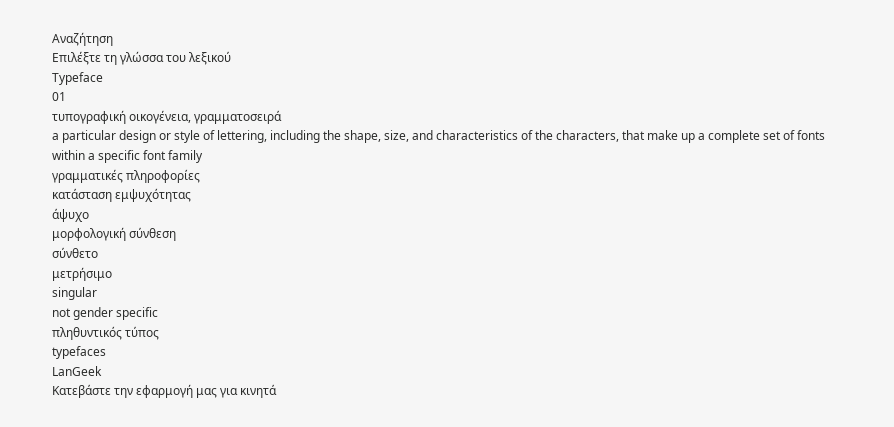Αναζήτηση
Επιλέξτε τη γλώσσα του λεξικού
Typeface
01
τυπογραφική οικογένεια, γραμματοσειρά
a particular design or style of lettering, including the shape, size, and characteristics of the characters, that make up a complete set of fonts within a specific font family
γραμματικές πληροφορίες
κατάσταση εμψυχότητας
άψυχο
μορφολογική σύνθεση
σύνθετο
μετρήσιμο
singular
not gender specific
πληθυντικός τύπος
typefaces
LanGeek
Κατεβάστε την εφαρμογή μας για κινητά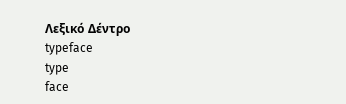Λεξικό Δέντρο
typeface
type
face